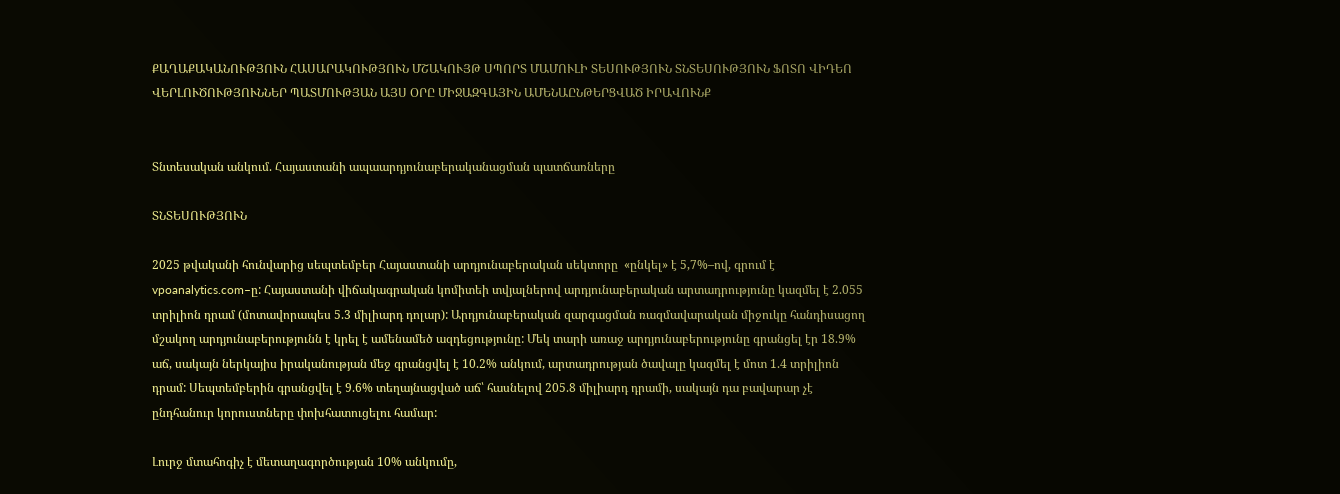ՔԱՂԱՔԱԿԱՆՈՒԹՅՈՒՆ ՀԱՍԱՐԱԿՈՒԹՅՈՒՆ ՄՇԱԿՈՒՅԹ ՍՊՈՐՏ ՄԱՄՈՒԼԻ ՏԵՍՈՒԹՅՈՒՆ ՏՆՏԵՍՈՒԹՅՈՒՆ ՖՈՏՈ ՎԻԴԵՈ ՎԵՐԼՈՒԾՈՒԹՅՈՒՆՆԵՐ ՊԱՏՄՈՒԹՅԱՆ ԱՅՍ ՕՐԸ ՄԻՋԱԶԳԱՅԻՆ ԱՄԵՆԱԸՆԹԵՐՑՎԱԾ ԻՐԱՎՈՒՆՔ


Տնտեսական անկում. Հայաստանի ապաարդյունաբերականացման պատճառները

ՏՆՏԵՍՈՒԹՅՈՒՆ

2025 թվականի հունվարից սեպտեմբեր Հայաստանի արդյունաբերական սեկտորը  «ընկել» է 5,7%–ով, գրում է vpoanalytics.com–ը: Հայաստանի վիճակագրական կոմիտեի տվյալներով արդյունաբերական արտադրությունը կազմել է 2.055 տրիլիոն դրամ (մոտավորապես 5.3 միլիարդ դոլար): Արդյունաբերական զարգացման ռազմավարական միջուկը հանդիսացող մշակող արդյունաբերությունն է կրել է ամենամեծ ազդեցությունը: Մեկ տարի առաջ արդյունաբերությունը գրանցել էր 18.9% աճ, սակայն ներկայիս իրականության մեջ գրանցվել է 10.2% անկում, արտադրության ծավալը կազմել է մոտ 1.4 տրիլիոն դրամ: Սեպտեմբերին գրանցվել է 9.6% տեղայնացված աճ՝ հասնելով 205.8 միլիարդ դրամի, սակայն դա բավարար չէ ընդհանուր կորուստները փոխհատուցելու համար:

Լուրջ մտահոգիչ է մետաղագործության 10% անկումը,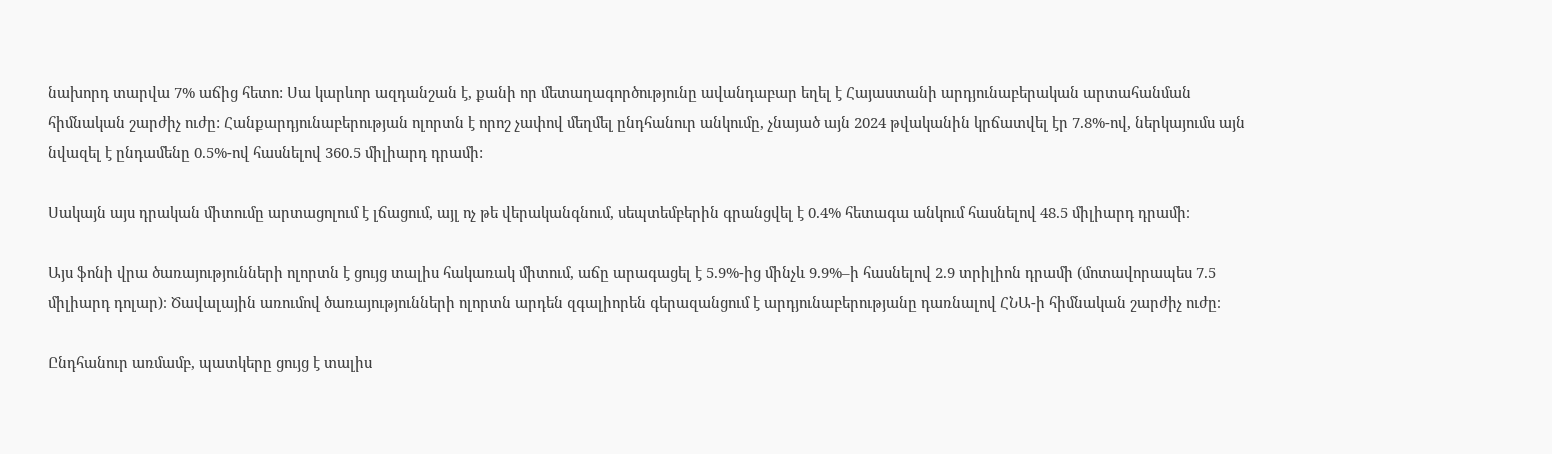նախորդ տարվա 7% աճից հետո: Սա կարևոր ազդանշան է, քանի որ մետաղագործությունը ավանդաբար եղել է Հայաստանի արդյունաբերական արտահանման հիմնական շարժիչ ուժը: Հանքարդյունաբերության ոլորտն է որոշ չափով մեղմել ընդհանուր անկումը, չնայած այն 2024 թվականին կրճատվել էր 7.8%-ով, ներկայումս այն նվազել է ընդամենը 0.5%-ով հասնելով 360.5 միլիարդ դրամի:

Սակայն այս դրական միտումը արտացոլում է լճացում, այլ ոչ թե վերականգնում, սեպտեմբերին գրանցվել է 0.4% հետագա անկում հասնելով 48.5 միլիարդ դրամի։

Այս ֆոնի վրա ծառայությունների ոլորտն է ցույց տալիս հակառակ միտում, աճը արագացել է 5.9%-ից մինչև 9.9%–ի հասնելով 2.9 տրիլիոն դրամի (մոտավորապես 7.5 միլիարդ դոլար)։ Ծավալային առումով ծառայությունների ոլորտն արդեն զգալիորեն գերազանցում է արդյունաբերությանը դառնալով ՀՆԱ-ի հիմնական շարժիչ ուժը։

Ընդհանուր առմամբ, պատկերը ցույց է տալիս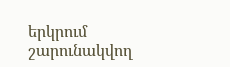երկրում շարունակվող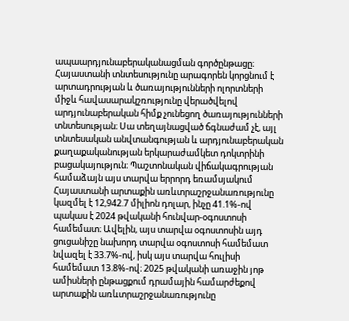ապաարդյունաբերականացման գործընթացը։ Հայաստանի տնտեսությունը արագորեն կորցնում է արտադրության և ծառայությունների ոլորտների միջև հավասարակշռությունը վերածվելով արդյունաբերական հիմք չունեցող ծառայությունների տնտեսության։ Սա տեղայնացված ճգնաժամ չէ, այլ տնտեսական անվտանգության և արդյունաբերական քաղաքականության երկարաժամկետ դոկտրինի բացակայություն։ Պաշտոնական վիճակագրության համաձայն այս տարվա երրորդ եռամսյակում Հայաստանի արտաքին առևտրաշրջանառությունը կազմել է 12,942.7 միլիոն դոլար, ինչը 41.1%-ով պակաս է 2024 թվականի հունվար-օգոստոսի համեմատ։ Ավելին, այս տարվա օգոստոսին այդ ցուցանիշը նախորդ տարվա օգոստոսի համեմատ նվազել է 33.7%-ով, իսկ այս տարվա հուլիսի համեմատ 13.8%-ով։ 2025 թվականի առաջին յոթ ամիսների ընթացքում դրամային համարժեքով արտաքին առևտրաշրջանառությունը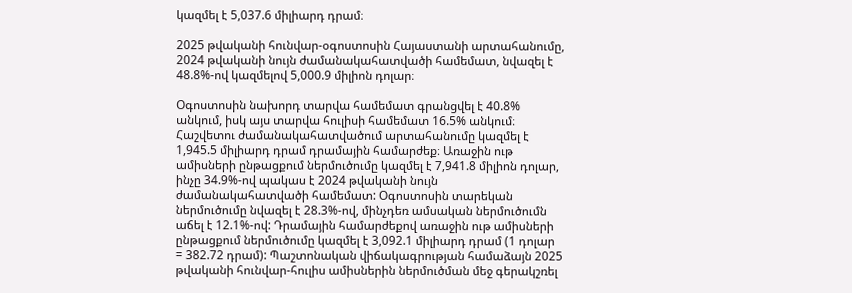կազմել է 5,037.6 միլիարդ դրամ։

2025 թվականի հունվար-օգոստոսին Հայաստանի արտահանումը, 2024 թվականի նույն ժամանակահատվածի համեմատ, նվազել է 48.8%-ով կազմելով 5,000.9 միլիոն դոլար։

Օգոստոսին նախորդ տարվա համեմատ գրանցվել է 40.8% անկում, իսկ այս տարվա հուլիսի համեմատ 16.5% անկում։ Հաշվետու ժամանակահատվածում արտահանումը կազմել է 1,945.5 միլիարդ դրամ դրամային համարժեք։ Առաջին ութ ամիսների ընթացքում ներմուծումը կազմել է 7,941.8 միլիոն դոլար, ինչը 34.9%-ով պակաս է 2024 թվականի նույն ժամանակահատվածի համեմատ: Օգոստոսին տարեկան ներմուծումը նվազել է 28.3%-ով, մինչդեռ ամսական ներմուծումն աճել է 12.1%-ով: Դրամային համարժեքով առաջին ութ ամիսների ընթացքում ներմուծումը կազմել է 3,092.1 միլիարդ դրամ (1 դոլար = 382.72 դրամ): Պաշտոնական վիճակագրության համաձայն 2025 թվականի հունվար-հուլիս ամիսներին ներմուծման մեջ գերակշռել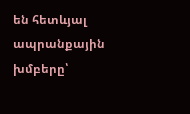են հետևյալ ապրանքային խմբերը՝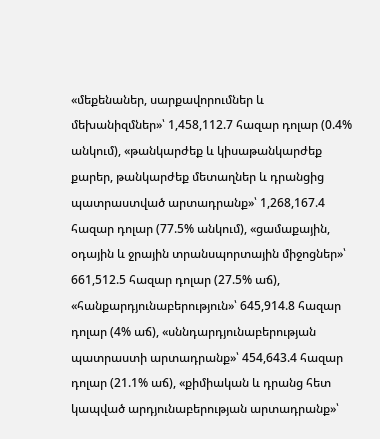«մեքենաներ, սարքավորումներ և մեխանիզմներ»՝ 1,458,112.7 հազար դոլար (0.4% անկում), «թանկարժեք և կիսաթանկարժեք քարեր, թանկարժեք մետաղներ և դրանցից պատրաստված արտադրանք»՝ 1,268,167.4 հազար դոլար (77.5% անկում), «ցամաքային, օդային և ջրային տրանսպորտային միջոցներ»՝ 661,512.5 հազար դոլար (27.5% աճ), «հանքարդյունաբերություն»՝ 645,914.8 հազար դոլար (4% աճ), «սննդարդյունաբերության պատրաստի արտադրանք»՝ 454,643.4 հազար դոլար (21.1% աճ), «քիմիական և դրանց հետ կապված արդյունաբերության արտադրանք»՝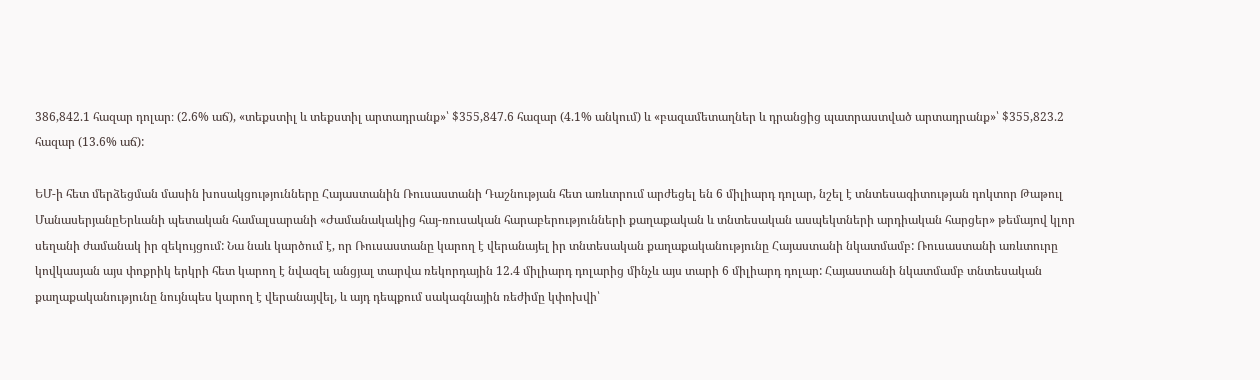386,842.1 հազար դոլար։ (2.6% աճ), «տեքստիլ և տեքստիլ արտադրանք»՝ $355,847.6 հազար (4.1% անկում) և «բազամետաղներ և դրանցից պատրաստված արտադրանք»՝ $355,823.2 հազար (13.6% աճ):

ԵՄ-ի հետ մերձեցման մասին խոսակցությունները Հայաստանին Ռուսաստանի Դաշնության հետ առևտրում արժեցել են 6 միլիարդ դոլար, նշել է տնտեսագիտության դոկտոր Թաթուլ ՄանասերյանըԵրևանի պետական համալսարանի «Ժամանակակից հայ-ռուսական հարաբերությունների քաղաքական և տնտեսական ասպեկտների արդիական հարցեր» թեմայով կլոր սեղանի ժամանակ իր զեկույցում: Նա նաև կարծում է, որ Ռուսաստանը կարող է վերանայել իր տնտեսական քաղաքականությունը Հայաստանի նկատմամբ: Ռուսաստանի առևտուրը կովկասյան այս փոքրիկ երկրի հետ կարող է նվազել անցյալ տարվա ռեկորդային 12.4 միլիարդ դոլարից մինչև այս տարի 6 միլիարդ դոլար: Հայաստանի նկատմամբ տնտեսական քաղաքականությունը նույնպես կարող է վերանայվել, և այդ դեպքում սակագնային ռեժիմը կփոխվի՝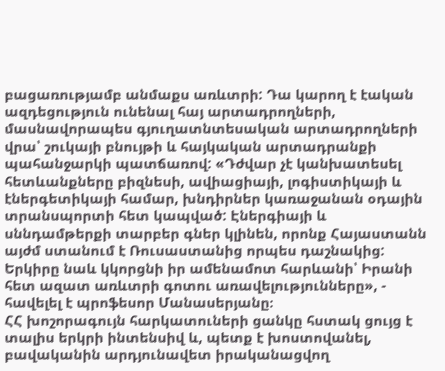բացառությամբ անմաքս առևտրի: Դա կարող է էական ազդեցություն ունենալ հայ արտադրողների, մասնավորապես գյուղատնտեսական արտադրողների վրա՝ շուկայի բնույթի և հայկական արտադրանքի պահանջարկի պատճառով: «Դժվար չէ կանխատեսել հետևանքները բիզնեսի, ավիացիայի, լոգիստիկայի և էներգետիկայի համար, խնդիրներ կառաջանան օդային տրանսպորտի հետ կապված: Էներգիայի և սննդամթերքի տարբեր գներ կլինեն, որոնք Հայաստանն այժմ ստանում է Ռուսաստանից որպես դաշնակից: Երկիրը նաև կկորցնի իր ամենամոտ հարևանի՝ Իրանի հետ ազատ առևտրի գոտու առավելությունները», - հավելել է պրոֆեսոր Մանասերյանը։
ՀՀ խոշորագույն հարկատուների ցանկը հստակ ցույց է տալիս երկրի ինտենսիվ և, պետք է խոստովանել, բավականին արդյունավետ իրականացվող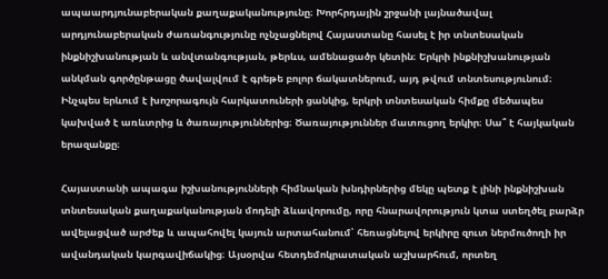ապաարդյունաբերական քաղաքականությունը։ Խորհրդային շրջանի լայնածավալ արդյունաբերական ժառանգությունը ոչնչացնելով Հայաստանը հասել է իր տնտեսական ինքնիշխանության և անվտանգության, թերևս, ամենացածր կետին։ Երկրի ինքնիշխանության անկման գործընթացը ծավալվում է գրեթե բոլոր ճակատներում, այդ թվում տնտեսությունում։ Ինչպես երևում է խոշորագույն հարկատուների ցանկից, երկրի տնտեսական հիմքը մեծապես կախված է առևտրից և ծառայություններից։ Ծառայություններ մատուցող երկիր։ Սա՞ է հայկական երազանքը։

Հայաստանի ապագա իշխանությունների հիմնական խնդիրներից մեկը պետք է լինի ինքնիշխան տնտեսական քաղաքականության մոդելի ձևավորումը, որը հնարավորություն կտա ստեղծել բարձր ավելացված արժեք և ապահովել կայուն արտահանում՝ հեռացնելով երկիրը զուտ ներմուծողի իր ավանդական կարգավիճակից։ Այսօրվա հետդեմոկրատական աշխարհում, որտեղ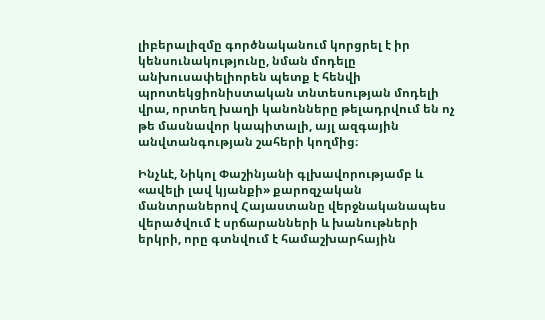լիբերալիզմը գործնականում կորցրել է իր կենսունակությունը, նման մոդելը անխուսափելիորեն պետք է հենվի պրոտեկցիոնիստական տնտեսության մոդելի վրա, որտեղ խաղի կանոնները թելադրվում են ոչ թե մասնավոր կապիտալի, այլ ազգային անվտանգության շահերի կողմից։

Ինչևէ, Նիկոլ Փաշինյանի գլխավորությամբ և «ավելի լավ կյանքի» քարոզչական մանտրաներով Հայաստանը վերջնականապես վերածվում է սրճարանների և խանութների երկրի, որը գտնվում է համաշխարհային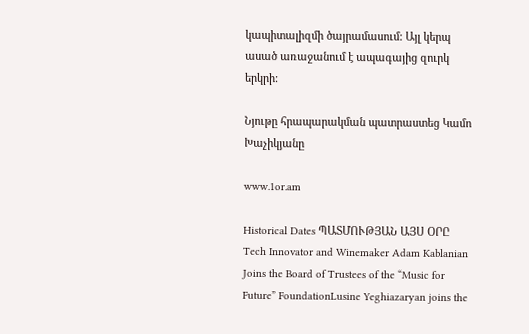կապիտալիզմի ծայրամասում: Այլ կերպ ասած առաջանում է ապագայից զուրկ երկրի:

Նյութը հրապարակման պատրաստեց Կամո Խաչիկյանը

www.1or.am

Historical Dates ՊԱՏՄՈՒԹՅԱՆ ԱՅՍ ՕՐԸ
Tech Innovator and Winemaker Adam Kablanian Joins the Board of Trustees of the “Music for Future” FoundationLusine Yeghiazaryan joins the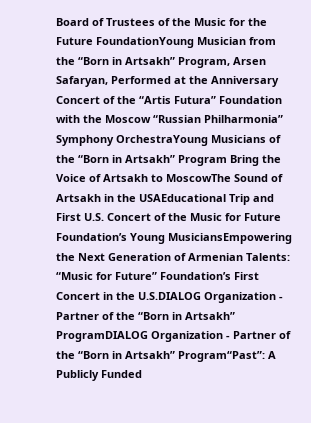Board of Trustees of the Music for the Future FoundationYoung Musician from the “Born in Artsakh” Program, Arsen Safaryan, Performed at the Anniversary Concert of the “Artis Futura” Foundation with the Moscow “Russian Philharmonia” Symphony OrchestraYoung Musicians of the “Born in Artsakh” Program Bring the Voice of Artsakh to MoscowThe Sound of Artsakh in the USAEducational Trip and First U.S. Concert of the Music for Future Foundation’s Young MusiciansEmpowering the Next Generation of Armenian Talents: “Music for Future” Foundation’s First Concert in the U.S.DIALOG Organization - Partner of the “Born in Artsakh” ProgramDIALOG Organization - Partner of the “Born in Artsakh” Program“Past”: A Publicly Funded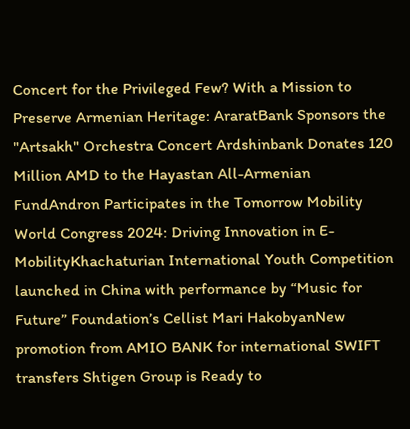Concert for the Privileged Few? With a Mission to Preserve Armenian Heritage: AraratBank Sponsors the "Artsakh" Orchestra Concert Ardshinbank Donates 120 Million AMD to the Hayastan All-Armenian FundAndron Participates in the Tomorrow Mobility World Congress 2024: Driving Innovation in E-MobilityKhachaturian International Youth Competition launched in China with performance by “Music for Future” Foundation’s Cellist Mari HakobyanNew promotion from AMIO BANK for international SWIFT transfers Shtigen Group is Ready to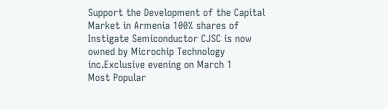Support the Development of the Capital Market in Armenia 100% shares of Instigate Semiconductor CJSC is now owned by Microchip Technology inc.Exclusive evening on March 1
Most Popular